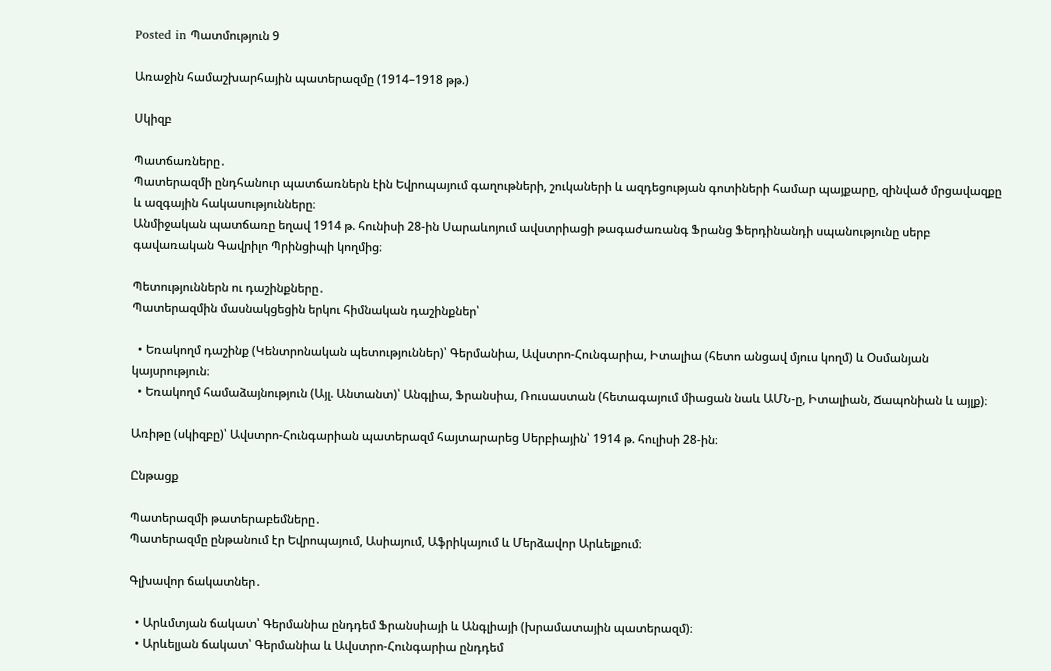Posted in Պատմություն 9

Առաջին համաշխարհային պատերազմը (1914–1918 թթ.)

Սկիզբ

Պատճառները․
Պատերազմի ընդհանուր պատճառներն էին Եվրոպայում գաղութների, շուկաների և ազդեցության գոտիների համար պայքարը, զինված մրցավազքը և ազգային հակասությունները։
Անմիջական պատճառը եղավ 1914 թ. հունիսի 28-ին Սարաևոյում ավստրիացի թագաժառանգ Ֆրանց Ֆերդինանդի սպանությունը սերբ գավառական Գավրիլո Պրինցիպի կողմից։

Պետություններն ու դաշինքները․
Պատերազմին մասնակցեցին երկու հիմնական դաշինքներ՝

  • Եռակողմ դաշինք (Կենտրոնական պետություններ)՝ Գերմանիա, Ավստրո-Հունգարիա, Իտալիա (հետո անցավ մյուս կողմ) և Օսմանյան կայսրություն։
  • Եռակողմ համաձայնություն (Այլ. Անտանտ)՝ Անգլիա, Ֆրանսիա, Ռուսաստան (հետագայում միացան նաև ԱՄՆ-ը, Իտալիան, Ճապոնիան և այլք)։

Առիթը (սկիզբը)՝ Ավստրո-Հունգարիան պատերազմ հայտարարեց Սերբիային՝ 1914 թ. հուլիսի 28-ին։

Ընթացք

Պատերազմի թատերաբեմները․
Պատերազմը ընթանում էր Եվրոպայում, Ասիայում, Աֆրիկայում և Մերձավոր Արևելքում։

Գլխավոր ճակատներ․

  • Արևմտյան ճակատ՝ Գերմանիա ընդդեմ Ֆրանսիայի և Անգլիայի (խրամատային պատերազմ)։
  • Արևելյան ճակատ՝ Գերմանիա և Ավստրո-Հունգարիա ընդդեմ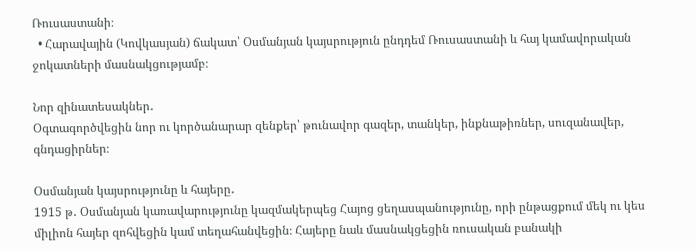Ռուսաստանի։
  • Հարավային (Կովկասյան) ճակատ՝ Օսմանյան կայսրություն ընդդեմ Ռուսաստանի և հայ կամավորական ջոկատների մասնակցությամբ։

Նոր զինատեսակներ․
Օգտագործվեցին նոր ու կործանարար զենքեր՝ թունավոր գազեր, տանկեր, ինքնաթիռներ, սուզանավեր, գնդացիրներ։

Օսմանյան կայսրությունը և հայերը․
1915 թ․ Օսմանյան կառավարությունը կազմակերպեց Հայոց ցեղասպանությունը, որի ընթացքում մեկ ու կես միլիոն հայեր զոհվեցին կամ տեղահանվեցին։ Հայերը նաև մասնակցեցին ռուսական բանակի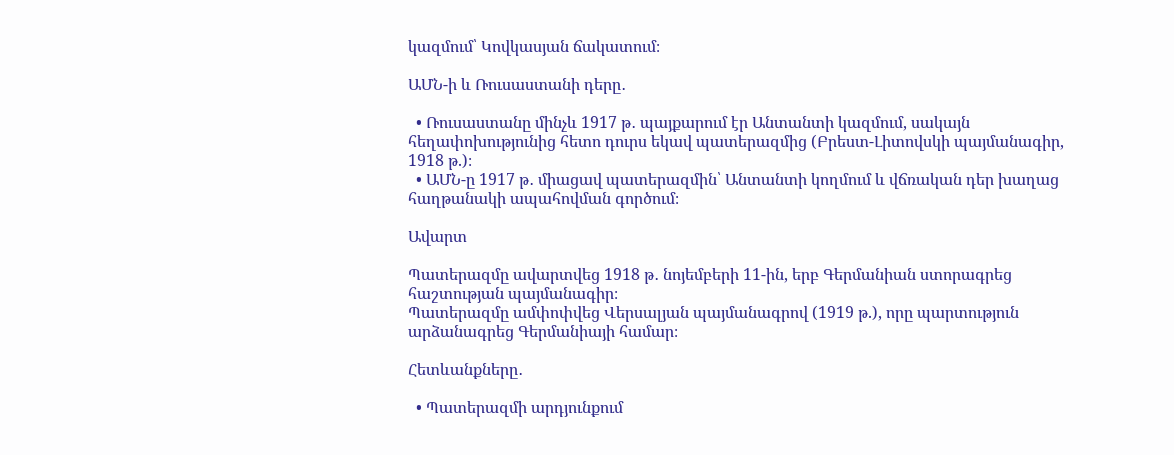կազմում՝ Կովկասյան ճակատում։

ԱՄՆ-ի և Ռուսաստանի դերը․

  • Ռուսաստանը մինչև 1917 թ․ պայքարում էր Անտանտի կազմում, սակայն հեղափոխությունից հետո դուրս եկավ պատերազմից (Բրեստ-Լիտովսկի պայմանագիր, 1918 թ.)։
  • ԱՄՆ-ը 1917 թ․ միացավ պատերազմին՝ Անտանտի կողմում և վճռական դեր խաղաց հաղթանակի ապահովման գործում։

Ավարտ

Պատերազմը ավարտվեց 1918 թ․ նոյեմբերի 11-ին, երբ Գերմանիան ստորագրեց հաշտության պայմանագիր։
Պատերազմը ամփոփվեց Վերսալյան պայմանագրով (1919 թ.), որը պարտություն արձանագրեց Գերմանիայի համար։

Հետևանքները․

  • Պատերազմի արդյունքում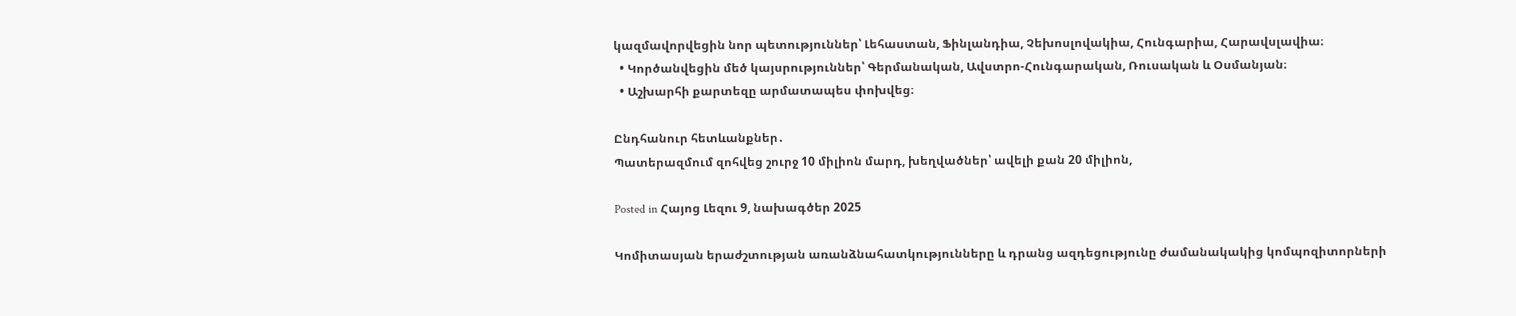կազմավորվեցին նոր պետություններ՝ Լեհաստան, Ֆինլանդիա, Չեխոսլովակիա, Հունգարիա, Հարավսլավիա։
  • Կործանվեցին մեծ կայսրություններ՝ Գերմանական, Ավստրո-Հունգարական, Ռուսական և Օսմանյան։
  • Աշխարհի քարտեզը արմատապես փոխվեց։

Ընդհանուր հետևանքներ․
Պատերազմում զոհվեց շուրջ 10 միլիոն մարդ, խեղվածներ՝ ավելի քան 20 միլիոն,

Posted in Հայոց Լեզու 9, նախագծեր 2025

Կոմիտասյան երաժշտության առանձնահատկությունները և դրանց ազդեցությունը ժամանակակից կոմպոզիտորների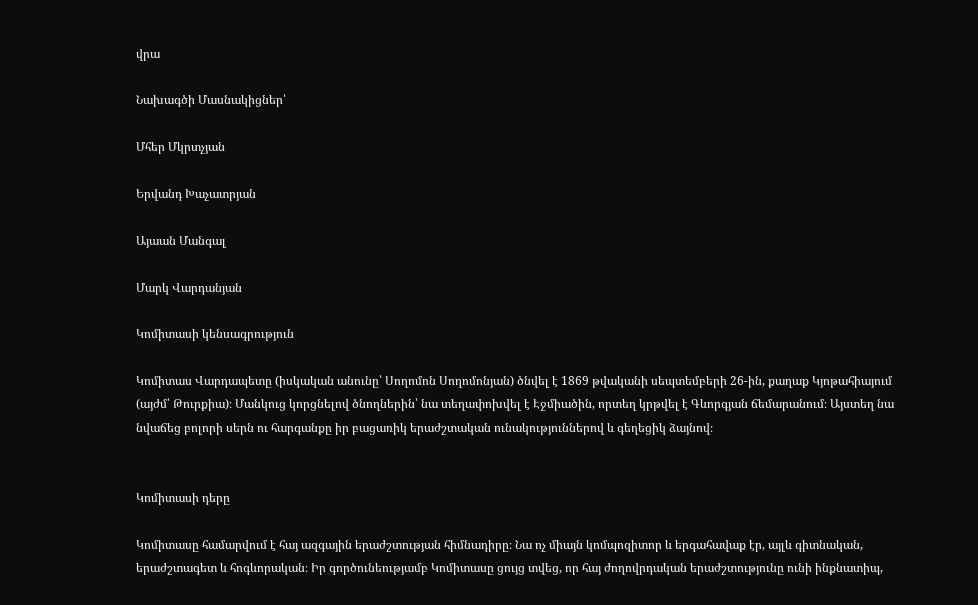վրա

Նախագծի Մասնակիցներ՝

Մհեր Մկրտչյան

Երվանդ Խաչատրյան

Այաան Մանգալ

Մարկ Վարդանյան

Կոմիտասի կենսագրություն

Կոմիտաս Վարդապետը (իսկական անունը՝ Սողոմոն Սողոմոնյան) ծնվել է 1869 թվականի սեպտեմբերի 26-ին, քաղաք Կյոթահիայում (այժմ՝ Թուրքիա)։ Մանկուց կորցնելով ծնողներին՝ նա տեղափոխվել է Էջմիածին, որտեղ կրթվել է Գևորգյան ճեմարանում։ Այստեղ նա նվաճեց բոլորի սերն ու հարգանքը իր բացառիկ երաժշտական ունակություններով և գեղեցիկ ձայնով։


Կոմիտասի դերը

Կոմիտասը համարվում է հայ ազգային երաժշտության հիմնադիրը։ Նա ոչ միայն կոմպոզիտոր և երգահավաք էր, այլև գիտնական, երաժշտագետ և հոգևորական։ Իր գործունեությամբ Կոմիտասը ցույց տվեց, որ հայ ժողովրդական երաժշտությունը ունի ինքնատիպ,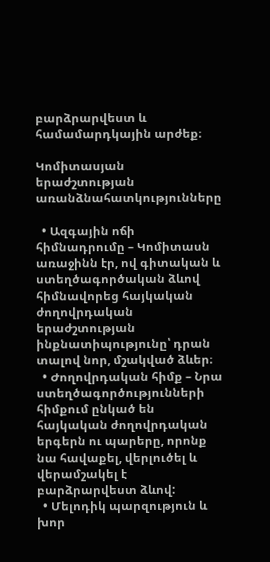բարձրարվեստ և համամարդկային արժեք։

Կոմիտասյան երաժշտության առանձնահատկությունները

  • Ազգային ոճի հիմնադրումը – Կոմիտասն առաջինն էր, ով գիտական և ստեղծագործական ձևով հիմնավորեց հայկական ժողովրդական երաժշտության ինքնատիպությունը՝ դրան տալով նոր, մշակված ձևեր։
  • Ժողովրդական հիմք – Նրա ստեղծագործությունների հիմքում ընկած են հայկական ժողովրդական երգերն ու պարերը, որոնք նա հավաքել, վերլուծել և վերամշակել է բարձրարվեստ ձևով:
  • Մելոդիկ պարզություն և խոր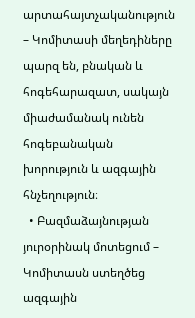արտահայտչականություն – Կոմիտասի մեղեդիները պարզ են, բնական և հոգեհարազատ, սակայն միաժամանակ ունեն հոգեբանական խորություն և ազգային հնչեղություն։
  • Բազմաձայնության յուրօրինակ մոտեցում – Կոմիտասն ստեղծեց ազգային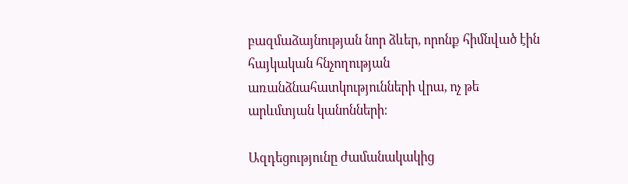բազմաձայնության նոր ձևեր, որոնք հիմնված էին հայկական հնչողության առանձնահատկությունների վրա, ոչ թե արևմտյան կանոնների։

Ազդեցությունը ժամանակակից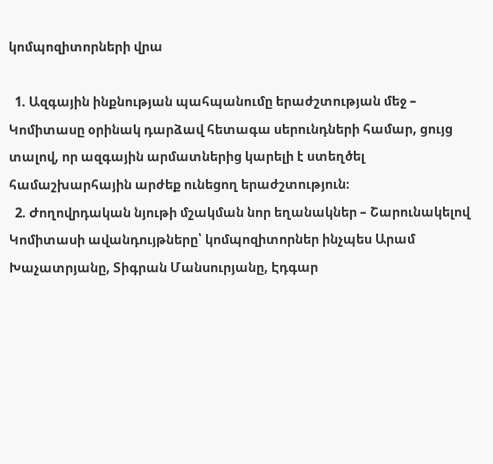կոմպոզիտորների վրա

  1. Ազգային ինքնության պահպանումը երաժշտության մեջ – Կոմիտասը օրինակ դարձավ հետագա սերունդների համար, ցույց տալով, որ ազգային արմատներից կարելի է ստեղծել համաշխարհային արժեք ունեցող երաժշտություն։
  2. Ժողովրդական նյութի մշակման նոր եղանակներ – Շարունակելով Կոմիտասի ավանդույթները՝ կոմպոզիտորներ ինչպես Արամ Խաչատրյանը, Տիգրան Մանսուրյանը, Էդգար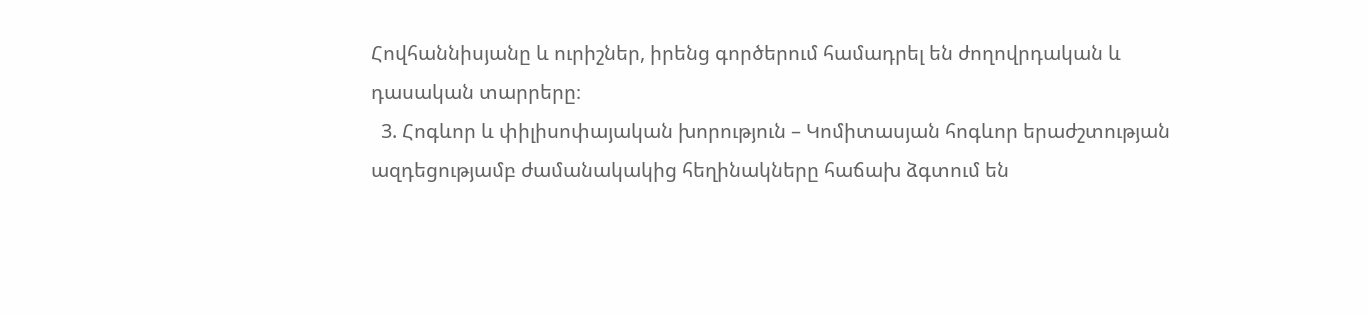Հովհաննիսյանը և ուրիշներ, իրենց գործերում համադրել են ժողովրդական և դասական տարրերը։
  3. Հոգևոր և փիլիսոփայական խորություն – Կոմիտասյան հոգևոր երաժշտության ազդեցությամբ ժամանակակից հեղինակները հաճախ ձգտում են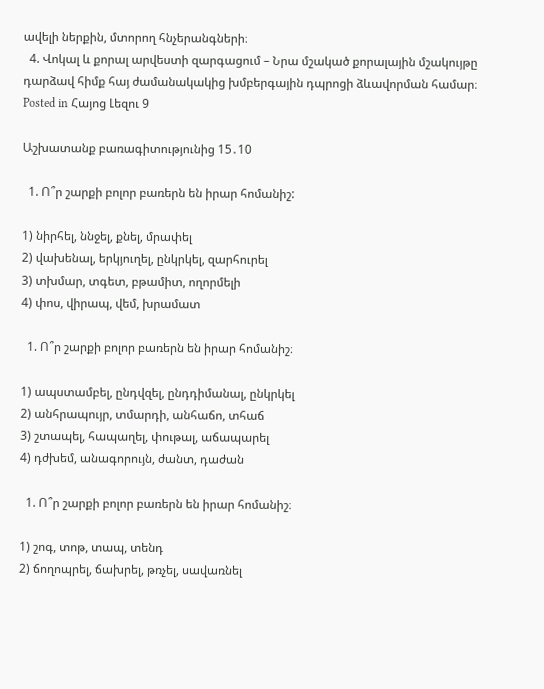ավելի ներքին, մտորող հնչերանգների։
  4. Վոկալ և քորալ արվեստի զարգացում – Նրա մշակած քորալային մշակույթը դարձավ հիմք հայ ժամանակակից խմբերգային դպրոցի ձևավորման համար։
Posted in Հայոց Լեզու 9

Աշխատանք բառագիտությունից 15․10

  1. Ո՞ր շարքի բոլոր բառերն են իրար հոմանիշ:

1) նիրհել, ննջել, քնել, մրափել
2) վախենալ, երկյուղել, ընկրկել, զարհուրել
3) տխմար, տգետ, բթամիտ, ողորմելի
4) փոս, վիրապ, վեմ, խրամատ

  1. Ո՞ր շարքի բոլոր բառերն են իրար հոմանիշ։

1) ապստամբել, ընդվզել, ընդդիմանալ, ընկրկել
2) անհրապույր, տմարդի, անհաճո, տհաճ
3) շտապել, հապաղել, փութալ, աճապարել
4) դժխեմ, անագորույն, ժանտ, դաժան

  1. Ո՞ր շարքի բոլոր բառերն են իրար հոմանիշ։

1) շոգ, տոթ, տապ, տենդ
2) ճողոպրել, ճախրել, թռչել, սավառնել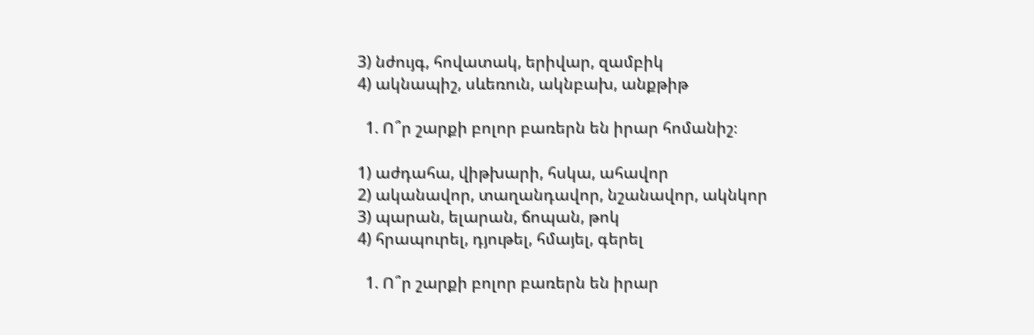3) նժույգ, հովատակ, երիվար, զամբիկ
4) ակնապիշ, սևեռուն, ակնբախ, անքթիթ

  1. Ո՞ր շարքի բոլոր բառերն են իրար հոմանիշ։

1) աժդահա, վիթխարի, հսկա, ահավոր
2) ականավոր, տաղանդավոր, նշանավոր, ակնկոր
3) պարան, ելարան, ճոպան, թոկ
4) հրապուրել, դյութել, հմայել, գերել

  1. Ո՞ր շարքի բոլոր բառերն են իրար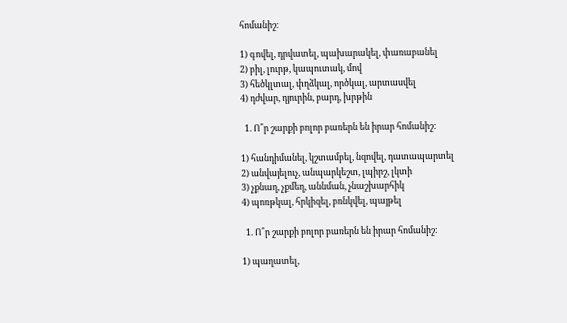հոմանիշ։

1) գովել, դրվատել, պախարակել, փառաբանել
2) բիլ, լուրթ, կապուտակ, մով
3) հեծկլտալ, փղձկալ, ործկալ, արտասվել
4) դժվար, դյուրին, բարդ, խրթին

  1. Ո՞ր շարքի բոլոր բառերն են իրար հոմանիշ:

1) հանդիմանել, կշտամբել, նզովել, դատապարտել
2) անվայելուչ, անպարկեշտ, լպիրշ, լկտի
3) չքնաղ, չքմեղ, աննման, չնաշխարհիկ
4) պոռթկալ, հրկիզել, բռնկվել, պայթել

  1. Ո՞ր շարքի բոլոր բառերն են իրար հոմանիշ:

1) պաղատել,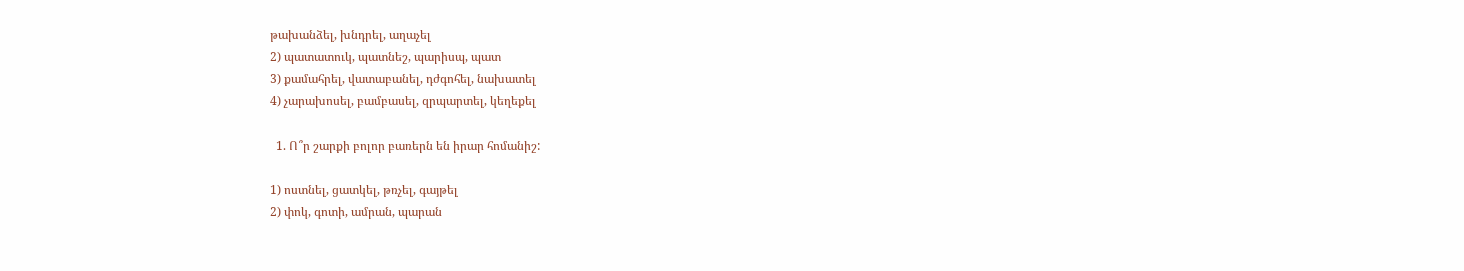թախանձել, խնդրել, աղաչել
2) պատատուկ, պատնեշ, պարիսպ, պատ
3) քամահրել, վատաբանել, դժգոհել, նախատել
4) չարախոսել, բամբասել, զրպարտել, կեղեքել

  1. Ո՞ր շարքի բոլոր բառերն են իրար հոմանիշ:

1) ոստնել, ցատկել, թռչել, գայթել
2) փոկ, գոտի, ամրան, պարան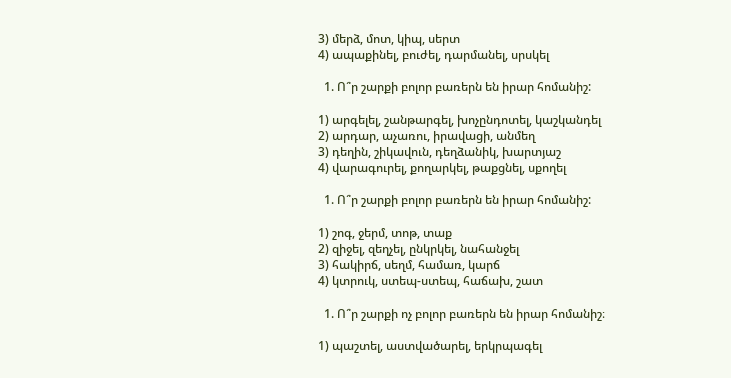3) մերձ, մոտ, կիպ, սերտ
4) ապաքինել, բուժել, դարմանել, սրսկել

  1. Ո՞ր շարքի բոլոր բառերն են իրար հոմանիշ:

1) արգելել, շանթարգել, խոչընդոտել, կաշկանդել
2) արդար, աչառու, իրավացի, անմեղ
3) դեղին, շիկավուն, դեղձանիկ, խարտյաշ
4) վարագուրել, քողարկել, թաքցնել, սքողել

  1. Ո՞ր շարքի բոլոր բառերն են իրար հոմանիշ:

1) շոգ, ջերմ, տոթ, տաք
2) զիջել, զեղչել, ընկրկել, նահանջել
3) հակիրճ, սեղմ, համառ, կարճ
4) կտրուկ, ստեպ-ստեպ, հաճախ, շատ

  1. Ո՞ր շարքի ոչ բոլոր բառերն են իրար հոմանիշ։

1) պաշտել, աստվածարել, երկրպագել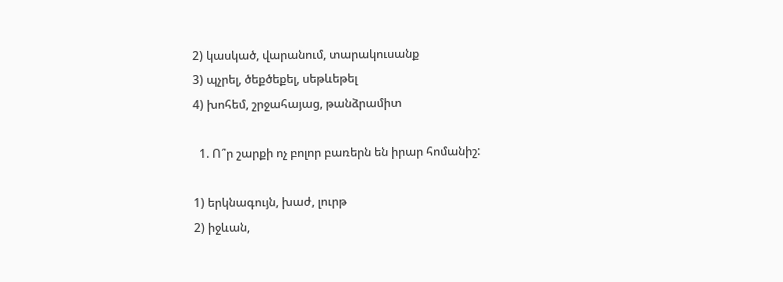2) կասկած, վարանում, տարակուսանք
3) պչրել, ծեքծեքել, սեթևեթել
4) խոհեմ, շրջահայաց, թանձրամիտ

  1. Ո՞ր շարքի ոչ բոլոր բառերն են իրար հոմանիշ:

1) երկնագույն, խաժ, լուրթ
2) իջևան,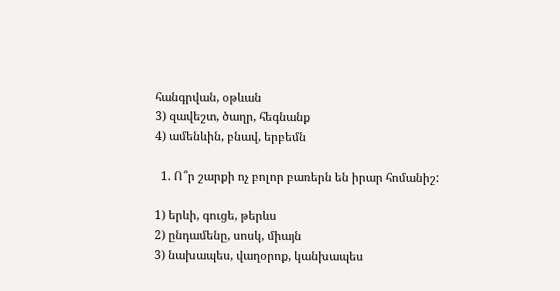հանգրվան, օթևան
3) զավեշտ, ծաղր, հեգնանք
4) ամենևին, բնավ, երբեմն

  1. Ո՞ր շարքի ոչ բոլոր բառերն են իրար հոմանիշ:

1) երևի, գուցե, թերևս
2) ընդամենը, սոսկ, միայն
3) նախապես, վաղօրոք, կանխապես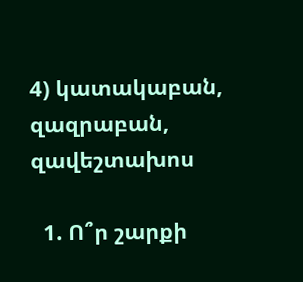4) կատակաբան, զազրաբան, զավեշտախոս

  1. Ո՞ր շարքի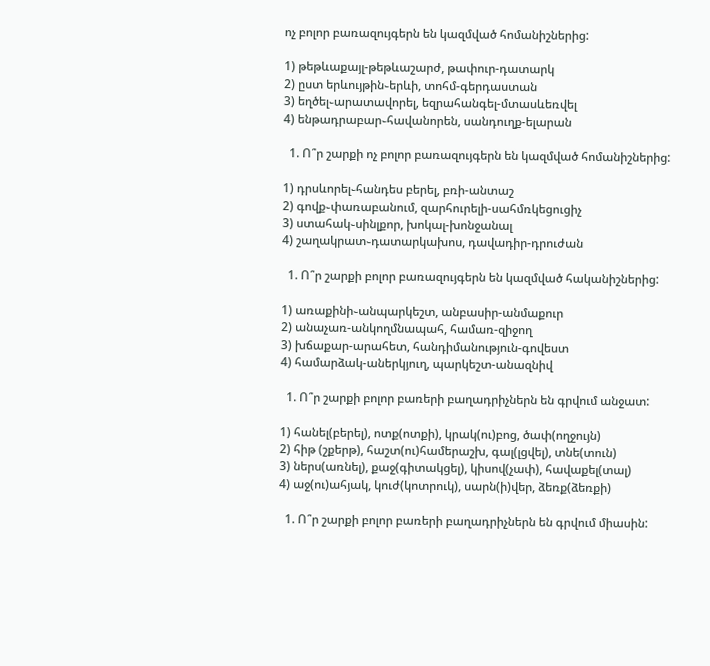ոչ բոլոր բառազույգերն են կազմված հոմանիշներից:

1) թեթևաքայլ-թեթևաշարժ, թափուր-դատարկ
2) ըստ երևույթին֊երևի, տոհմ-գերդաստան
3) եղծել֊արատավորել, եզրահանգել-մտասևեռվել
4) ենթադրաբար֊հավանորեն, սանդուղք-ելարան

  1. Ո՞ր շարքի ոչ բոլոր բառազույգերն են կազմված հոմանիշներից:

1) դրսևորել֊հանդես բերել, բռի-անտաշ
2) գովք֊փառաբանում, զարհուրելի-սահմռկեցուցիչ
3) ստահակ֊սինլքոր, խոկալ-խոնջանալ
4) շաղակրատ֊դատարկախոս, դավադիր-դրուժան

  1. Ո՞ր շարքի բոլոր բառազույգերն են կազմված հականիշներից:

1) առաքինի֊անպարկեշտ, անբասիր-անմաքուր
2) անաչառ-անկողմնապահ, համառ-զիջող
3) խճաքար-արահետ, հանդիմանություն-գովեստ
4) համարձակ-աներկյուղ, պարկեշտ-անազնիվ

  1. Ո՞ր շարքի բոլոր բառերի բաղադրիչներն են գրվում անջատ:

1) հանել(բերել), ոտք(ոտքի), կրակ(ու)բոց, ծափ(ողջույն)
2) հիթ (շքերթ), հաշտ(ու)համերաշխ, գալ(լցվել), տնե(տուն)
3) ներս(առնել), քաջ(գիտակցել), կիսով(չափ), հավաքել(տալ)
4) աջ(ու)ահյակ, կուժ(կոտրուկ), սարն(ի)վեր, ձեռք(ձեռքի)

  1. Ո՞ր շարքի բոլոր բառերի բաղադրիչներն են գրվում միասին: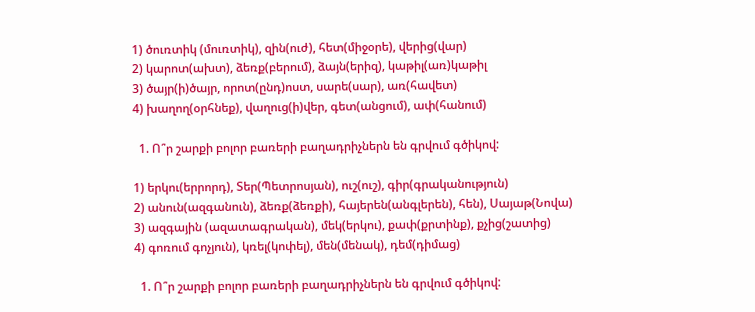1) ծուռտիկ (մուռտիկ), զին(ուժ), հետ(միջօրե), վերից(վար)
2) կարոտ(ախտ), ձեռք(բերում), ձայն(երիզ), կաթիլ(առ)կաթիլ
3) ծայր(ի)ծայր, որոտ(ընդ)ոստ, սարե(սար), առ(հավետ)
4) խաղող(օրհնեք), վաղուց(ի)վեր, գետ(անցում), ափ(հանում)

  1. Ո՞ր շարքի բոլոր բառերի բաղադրիչներն են գրվում գծիկով:

1) երկու(երրորդ), Տեր(Պետրոսյան), ուշ(ուշ), գիր(գրականություն)
2) անուն(ազգանուն), ձեռք(ձեռքի), հայերեն(անգլերեն), հեն), Սայաթ(Նովա)
3) ազգային (ազատագրական), մեկ(երկու), քափ(քրտինք), քչից(շատից)
4) գոռում գոչյուն), կռել(կոփել), մեն(մենակ), դեմ(դիմաց)

  1. Ո՞ր շարքի բոլոր բառերի բաղադրիչներն են գրվում գծիկով: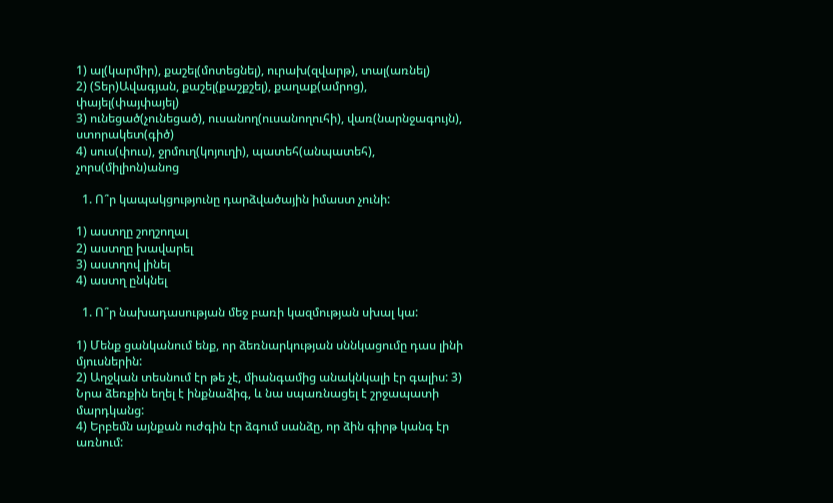1) ալ(կարմիր), քաշել(մոտեցնել), ուրախ(զվարթ), տալ(առնել)
2) (Տեր)Ավագյան, քաշել(քաշքշել), քաղաք(ամրոց), փայել(փայփայել)
3) ունեցած(չունեցած), ուսանող(ուսանողուհի), վառ(նարնջագույն), ստորակետ(գիծ)
4) սուս(փուս), ջրմուղ(կոյուղի), պատեհ(անպատեհ), չորս(միլիոն)անոց

  1. Ո՞ր կապակցությունը դարձվածային իմաստ չունի:

1) աստղը շողշողալ
2) աստղը խավարել
3) աստղով լինել
4) աստղ ընկնել

  1. Ո՞ր նախադասության մեջ բառի կազմության սխալ կա:

1) Մենք ցանկանում ենք, որ ձեռնարկության սննկացումը դաս լինի մյուսներին:
2) Աղջկան տեսնում էր թե չէ, միանգամից անակնկալի էր գալիս: 3) Նրա ձեռքին եղել է ինքնաձիգ, և նա սպառնացել է շրջապատի մարդկանց:
4) Երբեմն այնքան ուժգին էր ձգում սանձը, որ ձին գիրթ կանգ էր առնում: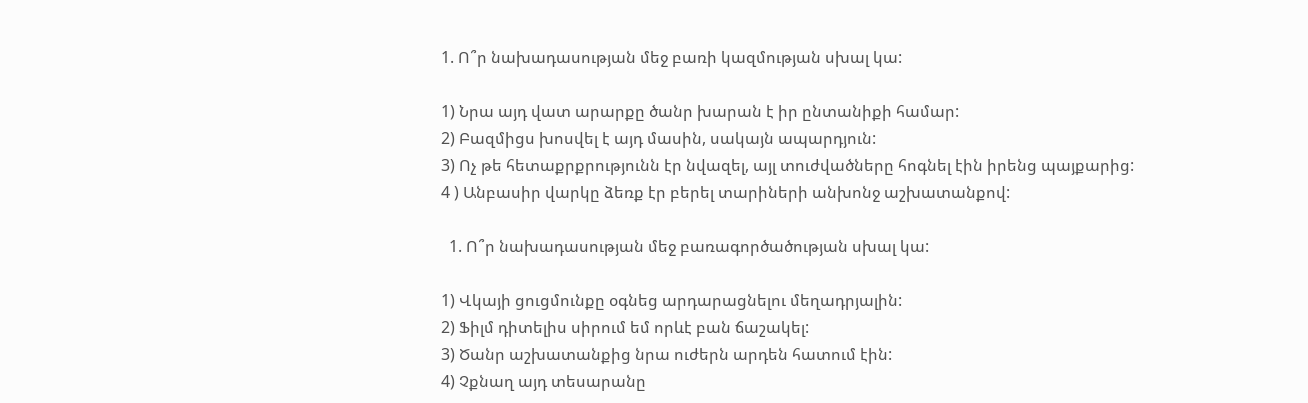1. Ո՞ր նախադասության մեջ բառի կազմության սխալ կա:

1) Նրա այդ վատ արարքը ծանր խարան է իր ընտանիքի համար:
2) Բազմիցս խոսվել է այդ մասին, սակայն ապարդյուն:
3) Ոչ թե հետաքրքրությունն էր նվազել, այլ տուժվածները հոգնել էին իրենց պայքարից:
4 ) Անբասիր վարկը ձեռք էր բերել տարիների անխոնջ աշխատանքով:

  1. Ո՞ր նախադասության մեջ բառագործածության սխալ կա:

1) Վկայի ցուցմունքը օգնեց արդարացնելու մեղադրյալին:
2) Ֆիլմ դիտելիս սիրում եմ որևէ բան ճաշակել:
3) Ծանր աշխատանքից նրա ուժերն արդեն հատում էին:
4) Չքնաղ այդ տեսարանը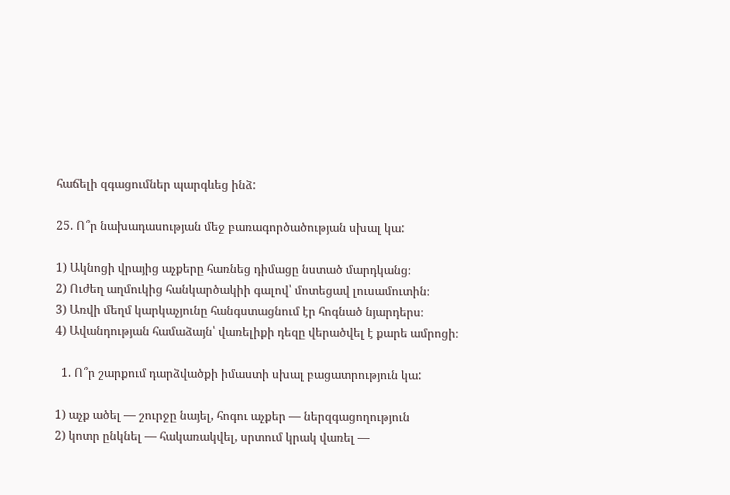հաճելի զգացումներ պարգևեց ինձ:

25. Ո՞ր նախադասության մեջ բառագործածության սխալ կա:

1) Ակնոցի վրայից աչքերը հառնեց դիմացը նստած մարդկանց։
2) Ուժեղ աղմուկից հանկարծակիի գալով՝ մոտեցավ լուսամուտին։
3) Առվի մեղմ կարկաչյունը հանգստացնում էր հոգնած նյարդերս։
4) Ավանդության համաձայն՝ վառելիքի դեզը վերածվել է քարե ամրոցի։

  1. Ո՞ր շարքում դարձվածքի իմաստի սխալ բացատրություն կա:

1) աչք ածել — շուրջը նայել, հոգու աչքեր — ներզգացողություն
2) կոտր ընկնել — հակառակվել, սրտում կրակ վառել —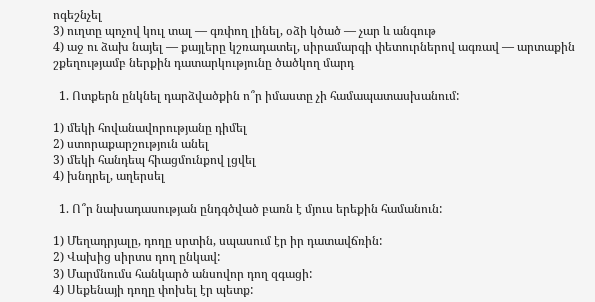ոգեշնչել
3) ուղտը պոչով կուլ տալ — գռփող լինել, օձի կծած — չար և անգութ
4) աջ ու ձախ նայել — քայլերը կշռադատել, սիրամարգի փետուրներով ագռավ — արտաքին շքեղությամբ ներքին դատարկությունը ծածկող մարդ

  1. Ոտքերն ընկնել դարձվածքին ո՞ր իմաստը չի համապատասխանում:

1) մեկի հովանավորությանը դիմել
2) ստորաքարշություն անել
3) մեկի հանդեպ հիացմունքով լցվել
4) խնդրել, աղերսել

  1. Ո՞ր նախադասության ընդգծված բառն է մյուս երեքին համանուն:

1) Մեղադրյալը, դողը սրտին, սպասում էր իր դատավճռին:
2) Վախից սիրտս դող ընկավ:
3) Մարմնումս հանկարծ անսովոր դող զգացի:
4) Սեքենայի դողը փոխել էր պետք: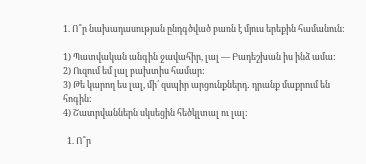1. Ո՞ր նախադասության ընդգծված բառն է մյուս երեքին համանուն:

1) Պատվական անգին ջավահիր, լալ — Բադեշխան իս ինձ ամա:
2) Ուզում եմ լալ բախտիս համար:
3) Թե կարող ես լալ, մի՛ զսպիր արցունքներդ․ դրանք մաքրում են հոգին:
4) Շատրվաններն սկսեցին հեծկլտալ ու լալ:

  1. Ո՞ր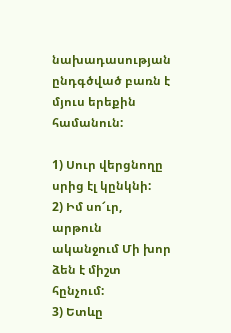նախադասության ընդգծված բառն է մյուս երեքին համանուն:

1) Սուր վերցնողը սրից էլ կընկնի:
2) Իմ սո՜ւր, արթուն ականջում Մի խոր ձեն է միշտ հընչում:
3) Ետևը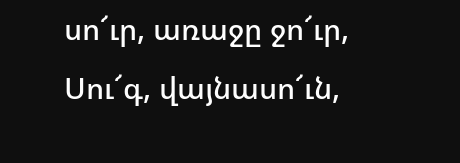սո՜ւր, առաջը ջո՜ւր, Սու՜գ, վայնասո՜ւն,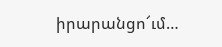իրարանցո՜ւմ…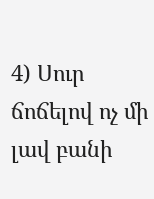4) Սուր ճոճելով ոչ մի լավ բանի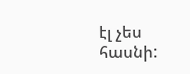էլ չես հասնի: